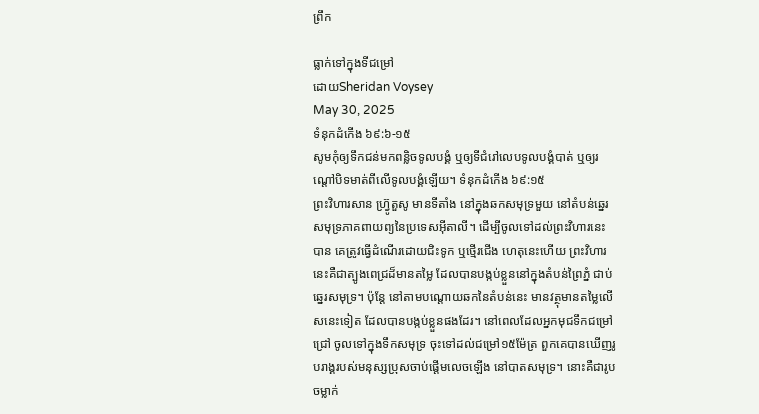ព្រឹក

ធ្លាក់ទៅក្នុងទីជម្រៅ
ដោយSheridan Voysey
May 30, 2025
ទំនុកដំកើង ៦៩:៦-១៥
សូមកុំឲ្យទឹកជន់មកពន្លិចទូលបង្គំ ឬឲ្យទីជំរៅលេបទូលបង្គំបាត់ ឬឲ្យរណ្តៅបិទមាត់ពីលើទូលបង្គំឡើយ។ ទំនុកដំកើង ៦៩:១៥
ព្រះវិហារសាន ហ្វ្រ៊ូតួសូ មានទីតាំង នៅក្នុងឆកសមុទ្រមួយ នៅតំបន់ឆ្នេរសមុទ្រភាគពាយព្យនៃប្រទេសអ៊ីតាលី។ ដើម្បីចូលទៅដល់ព្រះវិហារនេះបាន គេត្រូវធ្វើដំណើរដោយជិះទូក ឬថ្មើរជើង ហេតុនេះហើយ ព្រះវិហារនេះគឺជាត្បូងពេជ្រដ៏មានតម្លៃ ដែលបានបង្កប់ខ្លួននៅក្នុងតំបន់ព្រៃភ្នំ ជាប់ឆ្នេរសមុទ្រ។ ប៉ុន្តែ នៅតាមបណ្តោយឆកនៃតំបន់នេះ មានវត្ថុមានតម្លៃលើសនេះទៀត ដែលបានបង្កប់ខ្លួនផងដែរ។ នៅពេលដែលអ្នកមុជទឹកជម្រៅជ្រៅ ចូលទៅក្នុងទឹកសមុទ្រ ចុះទៅដល់ជម្រៅ១៥ម៉ែត្រ ពួកគេបានឃើញរូបរាង្គរបស់មនុស្សប្រុសចាប់ផ្តើមលេចឡើង នៅបាតសមុទ្រ។ នោះគឺជារូបចម្លាក់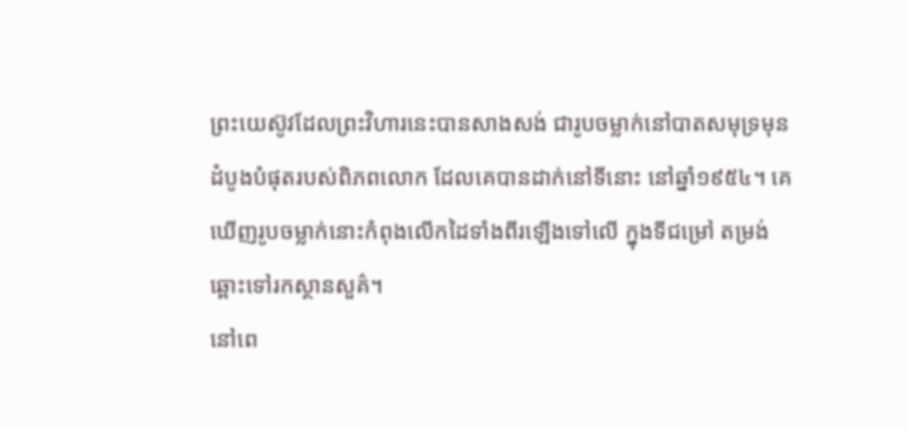ព្រះយេស៊ូវដែលព្រះវិហារនេះបានសាងសង់ ជារូបចម្លាក់នៅបាតសមុទ្រមុនដំបូងបំផុតរបស់ពិភពលោក ដែលគេបានដាក់នៅទីនោះ នៅឆ្នាំ១៩៥៤។ គេឃើញរូបចម្លាក់នោះកំពុងលើកដៃទាំងពីរឡើងទៅលើ ក្នុងទីជម្រៅ តម្រង់ឆ្ពោះទៅរកស្ថានសួគ៌។
នៅពេ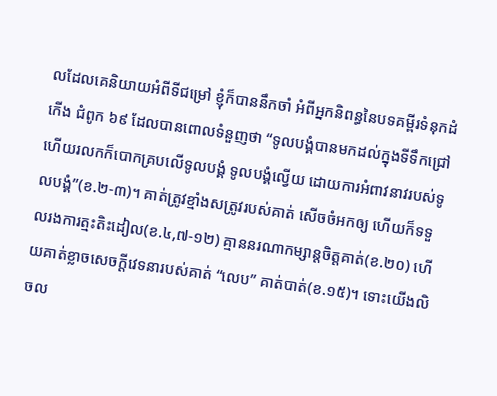លដែលគេនិយាយអំពីទីជម្រៅ ខ្ញុំក៏បាននឹកចាំ អំពីអ្នកនិពន្ធនៃបទគម្ពីរទំនុកដំកើង ជំពូក ៦៩ ដែលបានពោលទំនួញថា “ទូលបង្គំបានមកដល់ក្នុងទីទឹកជ្រៅ ហើយរលកក៏បោកគ្របលើទូលបង្គំ ទូលបង្គំល្វើយ ដោយការអំពាវនាវរបស់ទូលបង្គំ”(ខ.២-៣)។ គាត់ត្រូវខ្មាំងសត្រូវរបស់គាត់ សើចចំអកឲ្យ ហើយក៏ទទួលរងការត្មះតិះដៀល(ខ.៤,៧-១២) គ្មាននរណាកម្សាន្តចិត្តគាត់(ខ.២០) ហើយគាត់ខ្លាចសេចក្តីវេទនារបស់គាត់ “លេប” គាត់បាត់(ខ.១៥)។ ទោះយើងលិចល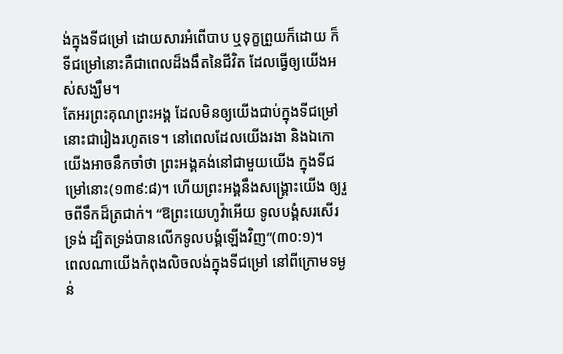ង់ក្នុងទីជម្រៅ ដោយសារអំពើបាប ឬទុក្ខព្រួយក៏ដោយ ក៏ទីជម្រៅនោះគឺជាពេលដ៏ងងឹតនៃជីវិត ដែលធ្វើឲ្យយើងអស់សង្ឃឹម។
តែអរព្រះគុណព្រះអង្គ ដែលមិនឲ្យយើងជាប់ក្នុងទីជម្រៅនោះជារៀងរហូតទេ។ នៅពេលដែលយើងរងា និងឯកោ យើងអាចនឹកចាំថា ព្រះអង្គគង់នៅជាមួយយើង ក្នុងទីជម្រៅនោះ(១៣៩:៨)។ ហើយព្រះអង្គនឹងសង្គ្រោះយើង ឲ្យរួចពីទឹកដ៏ត្រជាក់។ “ឱព្រះយេហូវ៉ាអើយ ទូលបង្គំសរសើរទ្រង់ ដ្បិតទ្រង់បានលើកទូលបង្គំឡើងវិញ”(៣០:១)។
ពេលណាយើងកំពុងលិចលង់ក្នុងទីជម្រៅ នៅពីក្រោមទម្ងន់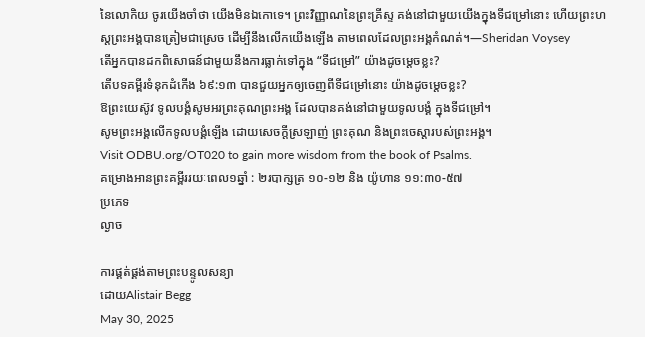នៃលោកិយ ចូរយើងចាំថា យើងមិនឯកោទេ។ ព្រះវិញ្ញាណនៃព្រះគ្រីស្ទ គង់នៅជាមួយយើងក្នុងទីជម្រៅនោះ ហើយព្រះហស្តព្រះអង្គបានត្រៀមជាស្រេច ដើម្បីនឹងលើកយើងឡើង តាមពេលដែលព្រះអង្គកំណត់។—Sheridan Voysey
តើអ្នកបានដកពិសោធន៍ជាមួយនឹងការធ្លាក់ទៅក្នុង “ទីជម្រៅ” យ៉ាងដូចម្តេចខ្លះ?
តើបទគម្ពីរទំនុកដំកើង ៦៩:១៣ បានជួយអ្នកឲ្យចេញពីទីជម្រៅនោះ យ៉ាងដូចម្តេចខ្លះ?
ឱព្រះយេស៊ូវ ទូលបង្គំសូមអរព្រះគុណព្រះអង្គ ដែលបានគង់នៅជាមួយទូលបង្គំ ក្នុងទីជម្រៅ។
សូមព្រះអង្គលើកទូលបង្គំឡើង ដោយសេចក្តីស្រឡាញ់ ព្រះគុណ និងព្រះចេស្តារបស់ព្រះអង្គ។
Visit ODBU.org/OT020 to gain more wisdom from the book of Psalms.
គម្រោងអានព្រះគម្ពីររយៈពេល១ឆ្នាំ : ២របាក្សត្រ ១០-១២ និង យ៉ូហាន ១១:៣០-៥៧
ប្រភេទ
ល្ងាច

ការផ្គត់ផ្គង់តាមព្រះបន្ទូលសន្យា
ដោយAlistair Begg
May 30, 2025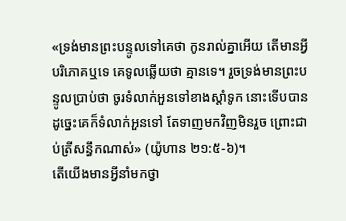«ទ្រង់មានព្រះបន្ទូលទៅគេថា កូនរាល់គ្នាអើយ តើមានអ្វីបរិភោគឬទេ គេទូលឆ្លើយថា គ្មានទេ។ រួចទ្រង់មានព្រះបន្ទូលប្រាប់ថា ចូរទំលាក់អួនទៅខាងស្តាំទូក នោះទើបបាន ដូច្នេះគេក៏ទំលាក់អួនទៅ តែទាញមកវិញមិនរួច ព្រោះជាប់ត្រីសន្ធឹកណាស់» (យ៉ូហាន ២១:៥-៦)។
តើយើងមានអ្វីនាំមកថ្វា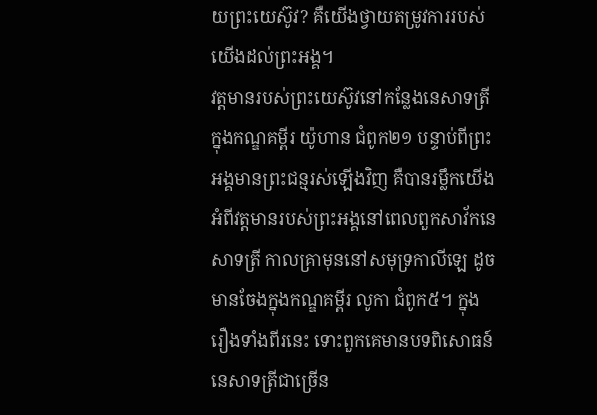យព្រះយេស៊ូវ? គឺយើងថ្វាយតម្រូវការរបស់យើងដល់ព្រះអង្គ។
វត្តមានរបស់ព្រះយេស៊ូវនៅកន្លែងនេសាទត្រីក្នុងកណ្ឌគម្ពីរ យ៉ូហាន ជំពូក២១ បន្ទាប់ពីព្រះអង្គមានព្រះជន្មរស់ឡើងវិញ គឺបានរម្លឹកយើង អំពីវត្តមានរបស់ព្រះអង្គនៅពេលពួកសាវ័កនេសាទត្រី កាលគ្រាមុននៅសមុទ្រកាលីឡេ ដូចមានចែងក្នុងកណ្ឌគម្ពីរ លូកា ជំពូក៥។ ក្នុងរឿងទាំងពីរនេះ ទោះពួកគេមានបទពិសោធន៍នេសាទត្រីជាច្រើន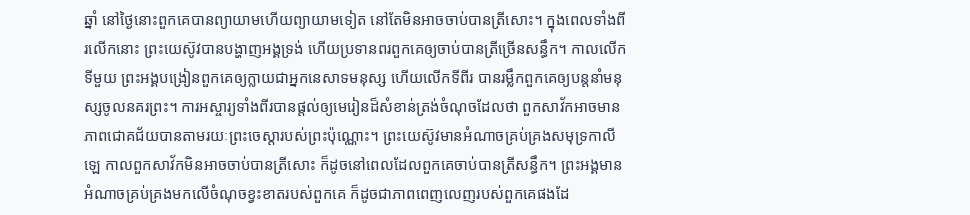ឆ្នាំ នៅថ្ងៃនោះពួកគេបានព្យាយាមហើយព្យាយាមទៀត នៅតែមិនអាចចាប់បានត្រីសោះ។ ក្នុងពេលទាំងពីរលើកនោះ ព្រះយេស៊ូវបានបង្ហាញអង្គទ្រង់ ហើយប្រទានពរពួកគេឲ្យចាប់បានត្រីច្រើនសន្ធឹក។ កាលលើកទីមួយ ព្រះអង្គបង្រៀនពួកគេឲ្យក្លាយជាអ្នកនេសាទមនុស្ស ហើយលើកទីពីរ បានរម្លឹកពួកគេឲ្យបន្តនាំមនុស្សចូលនគរព្រះ។ ការអស្ចារ្យទាំងពីរបានផ្តល់ឲ្យមេរៀនដ៏សំខាន់ត្រង់ចំណុចដែលថា ពួកសាវ័កអាចមានភាពជោគជ័យបានតាមរយៈព្រះចេស្ដារបស់ព្រះប៉ុណ្ណោះ។ ព្រះយេស៊ូវមានអំណាចគ្រប់គ្រងសមុទ្រកាលីឡេ កាលពួកសាវ័កមិនអាចចាប់បានត្រីសោះ ក៏ដូចនៅពេលដែលពួកគេចាប់បានត្រីសន្ធឹក។ ព្រះអង្គមានអំណាចគ្រប់គ្រងមកលើចំណុចខ្វះខាតរបស់ពួកគេ ក៏ដូចជាភាពពេញលេញរបស់ពួកគេផងដែ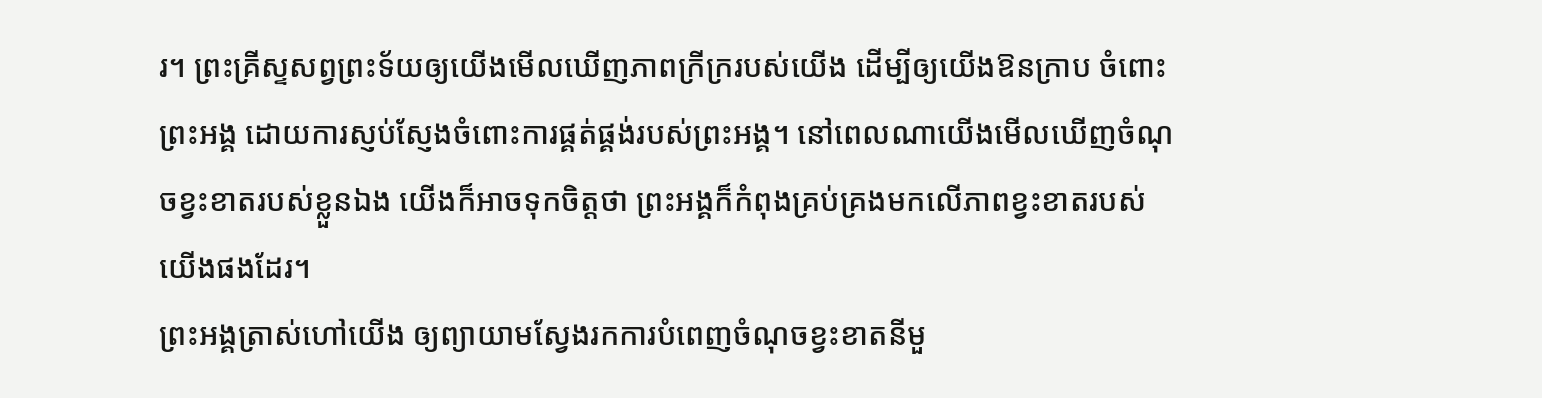រ។ ព្រះគ្រីស្ទសព្វព្រះទ័យឲ្យយើងមើលឃើញភាពក្រីក្ររបស់យើង ដើម្បីឲ្យយើងឱនក្រាប ចំពោះព្រះអង្គ ដោយការស្ញប់ស្ញែងចំពោះការផ្គត់ផ្គង់របស់ព្រះអង្គ។ នៅពេលណាយើងមើលឃើញចំណុចខ្វះខាតរបស់ខ្លួនឯង យើងក៏អាចទុកចិត្តថា ព្រះអង្គក៏កំពុងគ្រប់គ្រងមកលើភាពខ្វះខាតរបស់យើងផងដែរ។
ព្រះអង្គត្រាស់ហៅយើង ឲ្យព្យាយាមស្វែងរកការបំពេញចំណុចខ្វះខាតនីមួ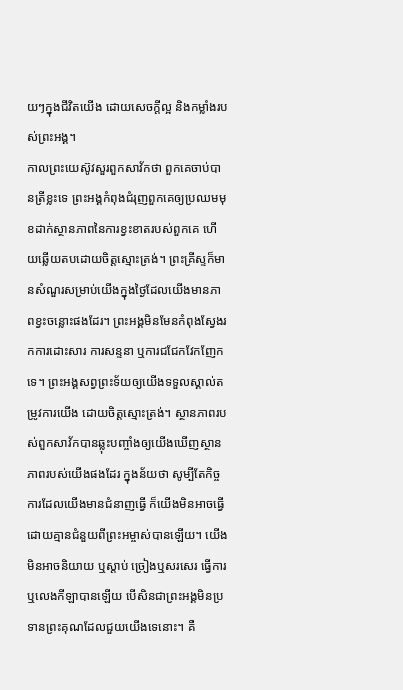យៗក្នុងជីវិតយើង ដោយសេចក្តីល្អ និងកម្លាំងរបស់ព្រះអង្គ។
កាលព្រះយេស៊ូវសួរពួកសាវ័កថា ពួកគេចាប់បានត្រីខ្លះទេ ព្រះអង្គកំពុងជំរុញពួកគេឲ្យប្រឈមមុខដាក់ស្ថានភាពនៃការខ្វះខាតរបស់ពួកគេ ហើយឆ្លើយតបដោយចិត្តស្មោះត្រង់។ ព្រះគ្រីស្ទក៏មានសំណួរសម្រាប់យើងក្នុងថ្ងៃដែលយើងមានភាពខ្វះចន្លោះផងដែរ។ ព្រះអង្គមិនមែនកំពុងស្វែងរកការដោះសារ ការសន្ទនា ឬការជជែកវែកញែកទេ។ ព្រះអង្គសព្វព្រះទ័យឲ្យយើងទទួលស្គាល់តម្រូវការយើង ដោយចិត្តស្មោះត្រង់។ ស្ថានភាពរបស់ពួកសាវ័កបានឆ្លុះបញ្ចាំងឲ្យយើងឃើញស្ថានភាពរបស់យើងផងដែរ ក្នុងន័យថា សូម្បីតែកិច្ចការដែលយើងមានជំនាញធ្វើ ក៏យើងមិនអាចធ្វើ ដោយគ្មានជំនួយពីព្រះអម្ចាស់បានឡើយ។ យើងមិនអាចនិយាយ ឬស្តាប់ ច្រៀងឬសរសេរ ធ្វើការឬលេងកីឡាបានឡើយ បើសិនជាព្រះអង្គមិនប្រទានព្រះគុណដែលជួយយើងទេនោះ។ គឺ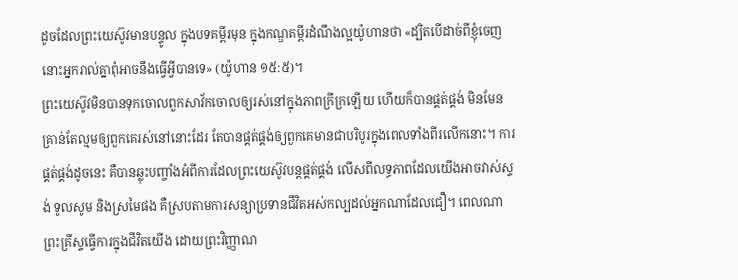ដូចដែលព្រះយេស៊ូវមានបន្ទូល ក្នុងបទគម្ពីរមុន ក្នុងកណ្ឌគម្ពីរដំណឹងល្អយ៉ូហានថា «ដ្បិតបើដាច់ពីខ្ញុំចេញ នោះអ្នករាល់គ្នាពុំអាចនឹងធ្វើអ្វីបានទេ» (យ៉ូហាន ១៥:៥)។
ព្រះយេស៊ូវមិនបានទុកចោលពួកសាវ័កចោលឲ្យរស់នៅក្នុងភាពក្រីក្រឡើយ ហើយក៏បានផ្គត់ផ្គង់ មិនមែនគ្រាន់តែល្មមឲ្យពួកគេរស់នៅនោះដែរ តែបានផ្គត់ផ្គង់ឲ្យពួកគេមានជាបរិបូរក្នុងពេលទាំងពីរលើកនោះ។ ការផ្គត់ផ្គង់ដូចនេះ គឺបានឆ្លុះបញ្ចាំងអំពីការដែលព្រះយេស៊ូវបន្តផ្គត់ផ្គង់ លើសពីលទ្ធភាពដែលយើងអាចវាស់ស្ទង់ ទូលសូម និងស្រមៃផង គឺស្របតាមការសន្យាប្រទានជីវិតអស់កល្បដល់អ្នកណាដែលជឿ។ ពេលណាព្រះគ្រីស្ទធ្វើការក្នុងជីវិតយើង ដោយព្រះវិញ្ញាណ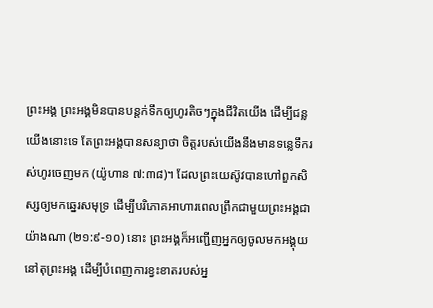ព្រះអង្គ ព្រះអង្គមិនបានបន្តក់ទឹកឲ្យហូរតិចៗក្នុងជីវិតយើង ដើម្បីជន្លយើងនោះទេ តែព្រះអង្គបានសន្យាថា ចិត្តរបស់យើងនឹងមានទន្លេទឹករស់ហូរចេញមក (យ៉ូហាន ៧:៣៨)។ ដែលព្រះយេស៊ូវបានហៅពួកសិស្សឲ្យមកឆ្នេរសមុទ្រ ដើម្បីបរិភោគអាហារពេលព្រឹកជាមួយព្រះអង្គជាយ៉ាងណា (២១:៩-១០) នោះ ព្រះអង្គក៏អញ្ជើញអ្នកឲ្យចូលមកអង្គុយនៅតុព្រះអង្គ ដើម្បីបំពេញការខ្វះខាតរបស់អ្ន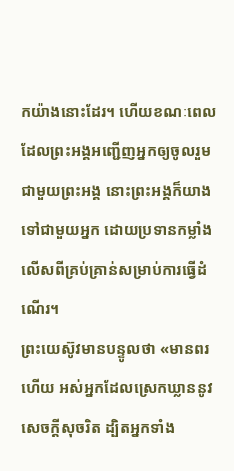កយ៉ាងនោះដែរ។ ហើយខណៈពេលដែលព្រះអង្គអញ្ជើញអ្នកឲ្យចូលរួមជាមួយព្រះអង្គ នោះព្រះអង្គក៏យាងទៅជាមួយអ្នក ដោយប្រទានកម្លាំងលើសពីគ្រប់គ្រាន់សម្រាប់ការធ្វើដំណើរ។
ព្រះយេស៊ូវមានបន្ទូលថា «មានពរហើយ អស់អ្នកដែលស្រេកឃ្លាននូវសេចក្តីសុចរិត ដ្បិតអ្នកទាំង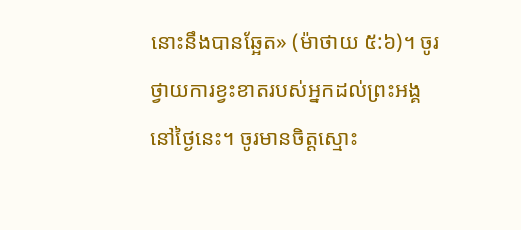នោះនឹងបានឆ្អែត» (ម៉ាថាយ ៥:៦)។ ចូរថ្វាយការខ្វះខាតរបស់អ្នកដល់ព្រះអង្គ នៅថ្ងៃនេះ។ ចូរមានចិត្តស្មោះ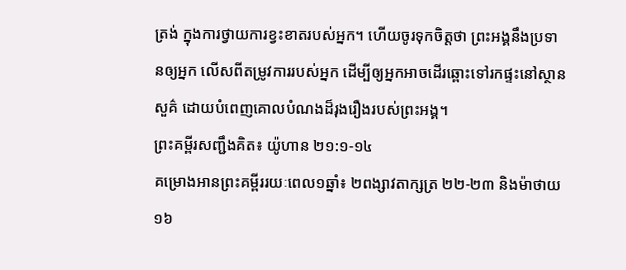ត្រង់ ក្នុងការថ្វាយការខ្វះខាតរបស់អ្នក។ ហើយចូរទុកចិត្តថា ព្រះអង្គនឹងប្រទានឲ្យអ្នក លើសពីតម្រូវការរបស់អ្នក ដើម្បីឲ្យអ្នកអាចដើរឆ្ពោះទៅរកផ្ទះនៅស្ថានសួគ៌ ដោយបំពេញគោលបំណងដ៏រុងរឿងរបស់ព្រះអង្គ។
ព្រះគម្ពីរសញ្ជឹងគិត៖ យ៉ូហាន ២១:១-១៤
គម្រោងអានព្រះគម្ពីររយៈពេល១ឆ្នាំ៖ ២ពង្សាវតាក្សត្រ ២២-២៣ និងម៉ាថាយ ១៦